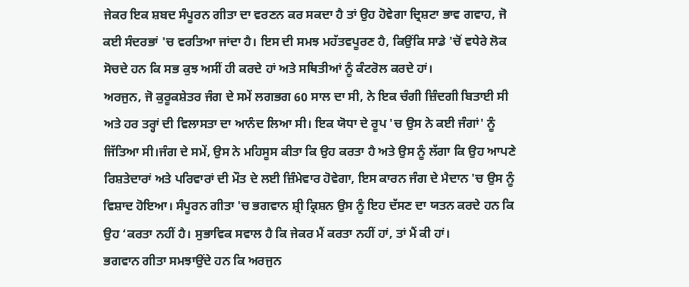ਜੇਕਰ ਇਕ ਸ਼ਬਦ ਸੰਪੂਰਨ ਗੀਤਾ ਦਾ ਵਰਣਨ ਕਰ ਸਕਦਾ ਹੈ ਤਾਂ ਉਹ ਹੋਵੇਗਾ ਦ੍ਰਿਸ਼ਟਾ ਭਾਵ ਗਵਾਹ, ਜੋ ਕਈ ਸੰਦਰਭਾਂ 'ਚ ਵਰਤਿਆ ਜਾਂਦਾ ਹੈ। ਇਸ ਦੀ ਸਮਝ ਮਹੱਤਵਪੂਰਣ ਹੈ, ਕਿਉਂਕਿ ਸਾਡੇ 'ਚੋਂ ਵਧੇਰੇ ਲੋਕ ਸੋਚਦੇ ਹਨ ਕਿ ਸਭ ਕੁਝ ਅਸੀਂ ਹੀ ਕਰਦੇ ਹਾਂ ਅਤੇ ਸਥਿਤੀਆਂ ਨੂੰ ਕੰਟਰੋਲ ਕਰਦੇ ਹਾਂ।
ਅਰਜੁਨ, ਜੋ ਕੁਰੂਕਸ਼ੇਤਰ ਜੰਗ ਦੇ ਸਮੇਂ ਲਗਭਗ 60 ਸਾਲ ਦਾ ਸੀ, ਨੇ ਇਕ ਚੰਗੀ ਜ਼ਿੰਦਗੀ ਬਿਤਾਈ ਸੀ ਅਤੇ ਹਰ ਤਰ੍ਹਾਂ ਦੀ ਵਿਲਾਸਤਾ ਦਾ ਆਨੰਦ ਲਿਆ ਸੀ। ਇਕ ਯੋਧਾ ਦੇ ਰੂਪ 'ਚ ਉਸ ਨੇ ਕਈ ਜੰਗਾਂ' ਨੂੰ ਜਿੱਤਿਆ ਸੀ।ਜੰਗ ਦੇ ਸਮੇਂ, ਉਸ ਨੇ ਮਹਿਸੂਸ ਕੀਤਾ ਕਿ ਉਹ ਕਰਤਾ ਹੈ ਅਤੇ ਉਸ ਨੂੰ ਲੱਗਾ ਕਿ ਉਹ ਆਪਣੇ ਰਿਸ਼ਤੇਦਾਰਾਂ ਅਤੇ ਪਰਿਵਾਰਾਂ ਦੀ ਮੌਤ ਦੇ ਲਈ ਜ਼ਿੰਮੇਵਾਰ ਹੋਵੇਗਾ, ਇਸ ਕਾਰਨ ਜੰਗ ਦੇ ਮੈਦਾਨ 'ਚ ਉਸ ਨੂੰ ਵਿਸ਼ਾਦ ਹੋਇਆ। ਸੰਪੂਰਨ ਗੀਤਾ 'ਚ ਭਗਵਾਨ ਸ਼੍ਰੀ ਕ੍ਰਿਸ਼ਨ ਉਸ ਨੂੰ ਇਹ ਦੱਸਣ ਦਾ ਯਤਨ ਕਰਦੇ ਹਨ ਕਿ ਉਹ ‘ਕਰਤਾ ਨਹੀਂ ਹੈ। ਸੁਭਾਵਿਕ ਸਵਾਲ ਹੈ ਕਿ ਜੇਕਰ ਮੈਂ ਕਰਤਾ ਨਹੀਂ ਹਾਂ, ਤਾਂ ਮੈਂ ਕੀ ਹਾਂ।
ਭਗਵਾਨ ਗੀਤਾ ਸਮਝਾਉਂਦੇ ਹਨ ਕਿ ਅਰਜੁਨ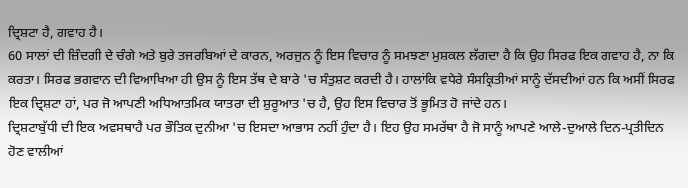ਦ੍ਰਿਸ਼ਟਾ ਹੈ, ਗਵਾਹ ਹੈ।
60 ਸਾਲਾਂ ਦੀ ਜ਼ਿੰਦਗੀ ਦੇ ਚੰਗੇ ਅਤੇ ਬੁਰੇ ਤਜਰਬਿਆਂ ਦੇ ਕਾਰਨ, ਅਰਜੁਨ ਨੂੰ ਇਸ ਵਿਚਾਰ ਨੂੰ ਸਮਝਣਾ ਮੁਸ਼ਕਲ ਲੱਗਦਾ ਹੈ ਕਿ ਉਹ ਸਿਰਫ ਇਕ ਗਵਾਹ ਹੈ, ਨਾ ਕਿ ਕਰਤਾ। ਸਿਰਫ ਭਗਵਾਨ ਦੀ ਵਿਆਖਿਆ ਹੀ ਉਸ ਨੂੰ ਇਸ ਤੱਥ ਦੇ ਬਾਰੇ 'ਚ ਸੰਤੁਸ਼ਟ ਕਰਦੀ ਹੈ। ਹਾਲਾਂਕਿ ਵਧੇਰੇ ਸੰਸਕ੍ਰਿਤੀਆਂ ਸਾਨੂੰ ਦੱਸਦੀਆਂ ਹਨ ਕਿ ਅਸੀਂ ਸਿਰਫ ਇਕ ਦ੍ਰਿਸ਼ਟਾ ਹਾਂ, ਪਰ ਜੋ ਆਪਣੀ ਅਧਿਆਤਮਿਕ ਯਾਤਰਾ ਦੀ ਸ਼ੁਰੂਆਤ 'ਚ ਹੈ, ਉਹ ਇਸ ਵਿਚਾਰ ਤੋਂ ਭੂਮਿਤ ਹੋ ਜਾਂਦੇ ਹਨ।
ਦ੍ਰਿਸ਼ਟਾਬੁੱਧੀ ਦੀ ਇਕ ਅਵਸਥਾਹੈ ਪਰ ਭੌਤਿਕ ਦੁਨੀਆ 'ਚ ਇਸਦਾ ਆਭਾਸ ਨਹੀਂ ਹੁੰਦਾ ਹੈ। ਇਹ ਉਹ ਸਮਰੱਥਾ ਹੈ ਜੋ ਸਾਨੂੰ ਆਪਣੇ ਆਲੇ-ਦੁਆਲੇ ਦਿਨ-ਪ੍ਰਤੀਦਿਨ ਹੋਣ ਵਾਲੀਆਂ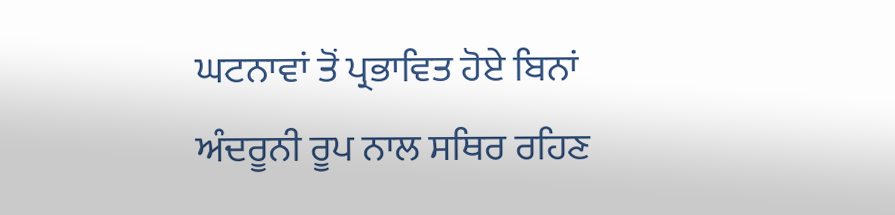ਘਟਨਾਵਾਂ ਤੋਂ ਪ੍ਰਭਾਵਿਤ ਹੋਏ ਬਿਨਾਂ ਅੰਦਰੂਨੀ ਰੂਪ ਨਾਲ ਸਥਿਰ ਰਹਿਣ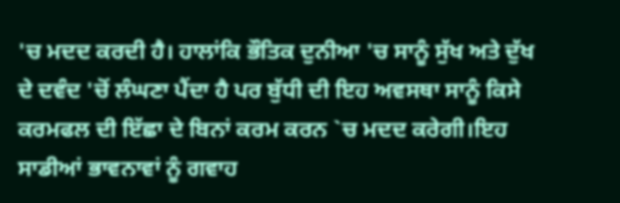'ਚ ਮਦਦ ਕਰਦੀ ਹੈ। ਹਾਲਾਂਕਿ ਭੌਤਿਕ ਦੁਨੀਆ 'ਚ ਸਾਨੂੰ ਸੁੱਖ ਅਤੇ ਦੁੱਖ ਦੇ ਦਵੰਦ 'ਚੋਂ ਲੰਘਣਾ ਪੈਂਦਾ ਹੈ ਪਰ ਬੁੱਧੀ ਦੀ ਇਹ ਅਵਸਥਾ ਸਾਨੂੰ ਕਿਸੇ ਕਰਮਫਲ ਦੀ ਇੱਛਾ ਦੇ ਬਿਨਾਂ ਕਰਮ ਕਰਨ `ਚ ਮਦਦ ਕਰੇਗੀ।ਇਹ ਸਾਡੀਆਂ ਭਾਵਨਾਵਾਂ ਨੂੰ ਗਵਾਹ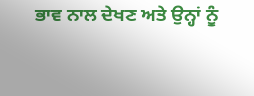ਭਾਵ ਨਾਲ ਦੇਖਣ ਅਤੇ ਉਨ੍ਹਾਂ ਨੂੰ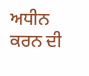ਅਧੀਨ ਕਰਨ ਦੀ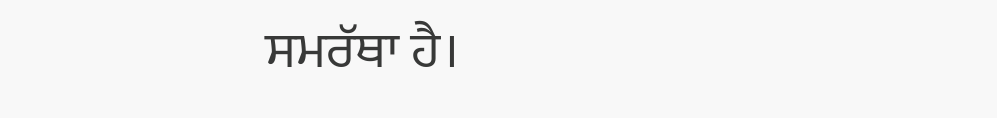ਸਮਰੱਥਾ ਹੈ।